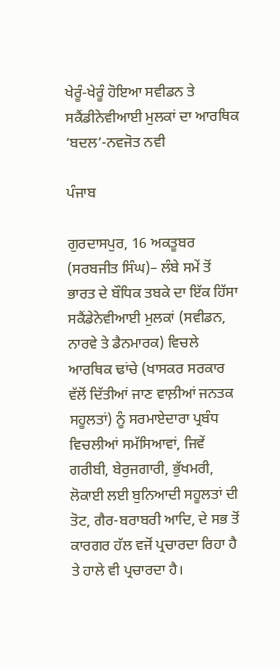ਖੇਰੂੰ-ਖੇਰੂੰ ਹੋਇਆ ਸਵੀਡਨ ਤੇ ਸਕੈਂਡੀਨੇਵੀਆਈ ਮੁਲਕਾਂ ਦਾ ਆਰਥਿਕ ‘ਬਦਲ’-ਨਵਜੋਤ ਨਵੀ

ਪੰਜਾਬ

ਗੁਰਦਾਸਪੁਰ, 16 ਅਕਤੂਬਰ (ਸਰਬਜੀਤ ਸਿੰਘ)– ਲੰਬੇ ਸਮੇਂ ਤੋਂ ਭਾਰਤ ਦੇ ਬੌਧਿਕ ਤਬਕੇ ਦਾ ਇੱਕ ਹਿੱਸਾ ਸਕੈਂਡੇਨੇਵੀਆਈ ਮੁਲਕਾਂ (ਸਵੀਡਨ, ਨਾਰਵੇ ਤੇ ਡੈਨਮਾਰਕ) ਵਿਚਲੇ ਆਰਥਿਕ ਢਾਂਚੇ (ਖਾਸਕਰ ਸਰਕਾਰ ਵੱਲੋਂ ਦਿੱਤੀਆਂ ਜਾਣ ਵਾਲ਼ੀਆਂ ਜਨਤਕ ਸਹੂਲਤਾਂ) ਨੂੰ ਸਰਮਾਏਦਾਰਾ ਪ੍ਰਬੰਧ ਵਿਚਲੀਆਂ ਸਮੱਸਿਆਵਾਂ, ਜਿਵੇਂ ਗਰੀਬੀ, ਬੇਰੁਜਗਾਰੀ, ਭੁੱਖਮਰੀ, ਲੋਕਾਈ ਲਈ ਬੁਨਿਆਦੀ ਸਹੂਲਤਾਂ ਦੀ ਤੋਟ, ਗੈਰ-ਬਰਾਬਰੀ ਆਦਿ, ਦੇ ਸਭ ਤੋਂ ਕਾਰਗਰ ਹੱਲ ਵਜੋਂ ਪ੍ਰਚਾਰਦਾ ਰਿਹਾ ਹੈ ਤੇ ਹਾਲੇ ਵੀ ਪ੍ਰਚਾਰਦਾ ਹੈ।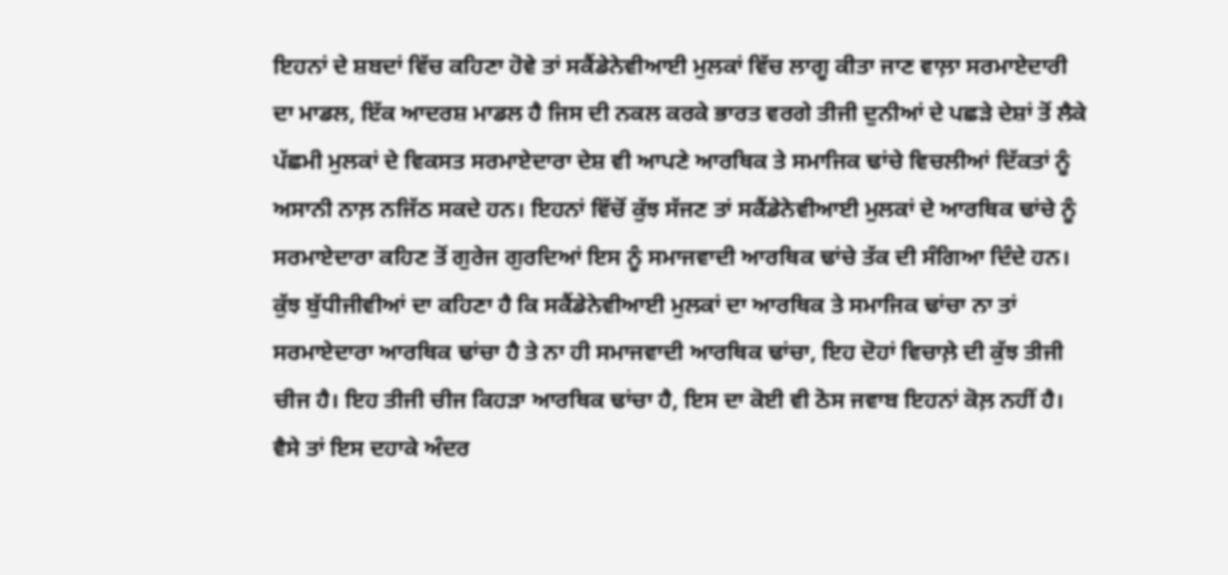ਇਹਨਾਂ ਦੇ ਸ਼ਬਦਾਂ ਵਿੱਚ ਕਹਿਣਾ ਹੋਵੇ ਤਾਂ ਸਕੈਂਡੇਨੇਵੀਆਈ ਮੁਲਕਾਂ ਵਿੱਚ ਲਾਗੂ ਕੀਤਾ ਜਾਣ ਵਾਲ਼ਾ ਸਰਮਾਏਦਾਰੀ ਦਾ ਮਾਡਲ, ਇੱਕ ਆਦਰਸ਼ ਮਾਡਲ ਹੈ ਜਿਸ ਦੀ ਨਕਲ ਕਰਕੇ ਭਾਰਤ ਵਰਗੇ ਤੀਜੀ ਦੁਨੀਆਂ ਦੇ ਪਛੜੇ ਦੇਸ਼ਾਂ ਤੋਂ ਲੈਕੇ ਪੱਛਮੀ ਮੁਲਕਾਂ ਦੇ ਵਿਕਸਤ ਸਰਮਾਏਦਾਰਾ ਦੇਸ਼ ਵੀ ਆਪਣੇ ਆਰਥਿਕ ਤੇ ਸਮਾਜਿਕ ਢਾਂਚੇ ਵਿਚਲੀਆਂ ਦਿੱਕਤਾਂ ਨੂੰ ਅਸਾਨੀ ਨਾਲ਼ ਨਜਿੱਠ ਸਕਦੇ ਹਨ। ਇਹਨਾਂ ਵਿੱਚੋਂ ਕੁੱਝ ਸੱਜਣ ਤਾਂ ਸਕੈਂਡੇਨੇਵੀਆਈ ਮੁਲਕਾਂ ਦੇ ਆਰਥਿਕ ਢਾਂਚੇ ਨੂੰ ਸਰਮਾਏਦਾਰਾ ਕਹਿਣ ਤੋਂ ਗੁਰੇਜ ਗੁਰਦਿਆਂ ਇਸ ਨੂੰ ਸਮਾਜਵਾਦੀ ਆਰਥਿਕ ਢਾਂਚੇ ਤੱਕ ਦੀ ਸੰਗਿਆ ਦਿੰਦੇ ਹਨ। ਕੁੱਝ ਬੁੱਧੀਜੀਵੀਆਂ ਦਾ ਕਹਿਣਾ ਹੈ ਕਿ ਸਕੈਂਡੇਨੇਵੀਆਈ ਮੁਲਕਾਂ ਦਾ ਆਰਥਿਕ ਤੇ ਸਮਾਜਿਕ ਢਾਂਚਾ ਨਾ ਤਾਂ ਸਰਮਾਏਦਾਰਾ ਆਰਥਿਕ ਢਾਂਚਾ ਹੈ ਤੇ ਨਾ ਹੀ ਸਮਾਜਵਾਦੀ ਆਰਥਿਕ ਢਾਂਚਾ, ਇਹ ਦੋਹਾਂ ਵਿਚਾਲ਼ੇ ਦੀ ਕੁੱਝ ਤੀਜੀ ਚੀਜ ਹੈ। ਇਹ ਤੀਜੀ ਚੀਜ ਕਿਹੜਾ ਆਰਥਿਕ ਢਾਂਚਾ ਹੈ, ਇਸ ਦਾ ਕੋਈ ਵੀ ਠੋਸ ਜਵਾਬ ਇਹਨਾਂ ਕੋਲ਼ ਨਹੀਂ ਹੈ। ਵੈਸੇ ਤਾਂ ਇਸ ਦਹਾਕੇ ਅੰਦਰ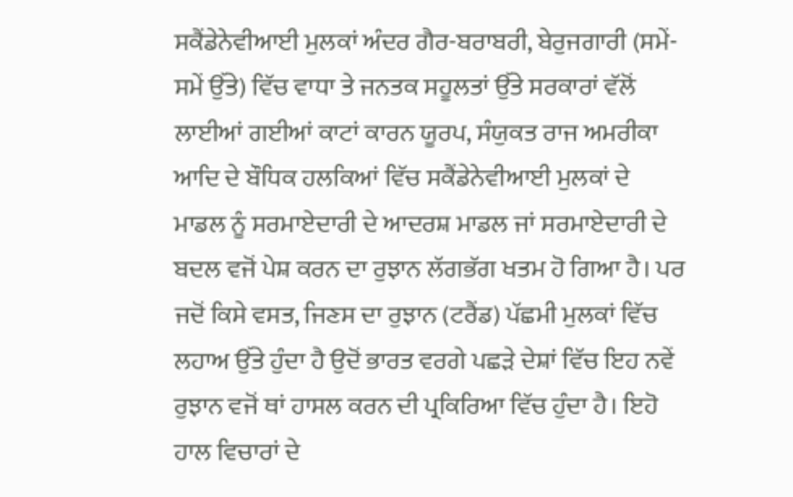ਸਕੈਂਡੇਨੇਵੀਆਈ ਮੁਲਕਾਂ ਅੰਦਰ ਗੈਰ-ਬਰਾਬਰੀ, ਬੇਰੁਜਗਾਰੀ (ਸਮੇਂ-ਸਮੇਂ ਉੱਤੇ) ਵਿੱਚ ਵਾਧਾ ਤੇ ਜਨਤਕ ਸਹੂਲਤਾਂ ਉੱਤੇ ਸਰਕਾਰਾਂ ਵੱਲੋਂ ਲਾਈਆਂ ਗਈਆਂ ਕਾਟਾਂ ਕਾਰਨ ਯੂਰਪ, ਸੰਯੁਕਤ ਰਾਜ ਅਮਰੀਕਾ ਆਦਿ ਦੇ ਬੌਧਿਕ ਹਲਕਿਆਂ ਵਿੱਚ ਸਕੈਂਡੇਨੇਵੀਆਈ ਮੁਲਕਾਂ ਦੇ ਮਾਡਲ ਨੂੰ ਸਰਮਾਏਦਾਰੀ ਦੇ ਆਦਰਸ਼ ਮਾਡਲ ਜਾਂ ਸਰਮਾਏਦਾਰੀ ਦੇ ਬਦਲ ਵਜੋਂ ਪੇਸ਼ ਕਰਨ ਦਾ ਰੁਝਾਨ ਲੱਗਭੱਗ ਖਤਮ ਹੋ ਗਿਆ ਹੈ। ਪਰ ਜਦੋਂ ਕਿਸੇ ਵਸਤ, ਜਿਣਸ ਦਾ ਰੁਝਾਨ (ਟਰੈਂਡ) ਪੱਛਮੀ ਮੁਲਕਾਂ ਵਿੱਚ ਲਹਾਅ ਉੱਤੇ ਹੁੰਦਾ ਹੈ ਉਦੋਂ ਭਾਰਤ ਵਰਗੇ ਪਛੜੇ ਦੇਸ਼ਾਂ ਵਿੱਚ ਇਹ ਨਵੇਂ ਰੁਝਾਨ ਵਜੋਂ ਥਾਂ ਹਾਸਲ ਕਰਨ ਦੀ ਪ੍ਰਕਿਰਿਆ ਵਿੱਚ ਹੁੰਦਾ ਹੈ। ਇਹੋ ਹਾਲ ਵਿਚਾਰਾਂ ਦੇ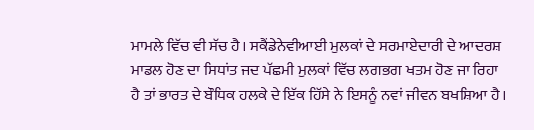ਮਾਮਲੇ ਵਿੱਚ ਵੀ ਸੱਚ ਹੈ। ਸਕੈਂਡੇਨੇਵੀਆਈ ਮੁਲਕਾਂ ਦੇ ਸਰਮਾਏਦਾਰੀ ਦੇ ਆਦਰਸ਼ ਮਾਡਲ ਹੋਣ ਦਾ ਸਿਧਾਂਤ ਜਦ ਪੱਛਮੀ ਮੁਲਕਾਂ ਵਿੱਚ ਲਗਭਗ ਖਤਮ ਹੋਣ ਜਾ ਰਿਹਾ ਹੈ ਤਾਂ ਭਾਰਤ ਦੇ ਬੌਧਿਕ ਹਲਕੇ ਦੇ ਇੱਕ ਹਿੱਸੇ ਨੇ ਇਸਨੂੰ ਨਵਾਂ ਜੀਵਨ ਬਖਸ਼ਿਆ ਹੈ।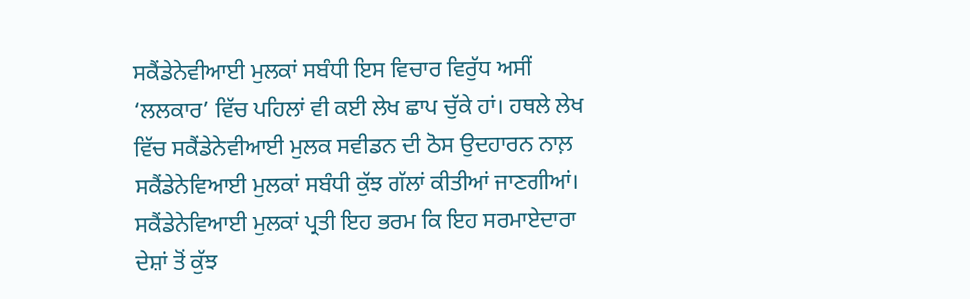ਸਕੈਂਡੇਨੇਵੀਆਈ ਮੁਲਕਾਂ ਸਬੰਧੀ ਇਸ ਵਿਚਾਰ ਵਿਰੁੱਧ ਅਸੀਂ ‘ਲਲਕਾਰ’ ਵਿੱਚ ਪਹਿਲਾਂ ਵੀ ਕਈ ਲੇਖ ਛਾਪ ਚੁੱਕੇ ਹਾਂ। ਹਥਲੇ ਲੇਖ ਵਿੱਚ ਸਕੈਂਡੇਨੇਵੀਆਈ ਮੁਲਕ ਸਵੀਡਨ ਦੀ ਠੋਸ ਉਦਹਾਰਨ ਨਾਲ਼ ਸਕੈਂਡੇਨੇਵਿਆਈ ਮੁਲਕਾਂ ਸਬੰਧੀ ਕੁੱਝ ਗੱਲਾਂ ਕੀਤੀਆਂ ਜਾਣਗੀਆਂ। ਸਕੈਂਡੇਨੇਵਿਆਈ ਮੁਲਕਾਂ ਪ੍ਰਤੀ ਇਹ ਭਰਮ ਕਿ ਇਹ ਸਰਮਾਏਦਾਰਾ ਦੇਸ਼ਾਂ ਤੋਂ ਕੁੱਝ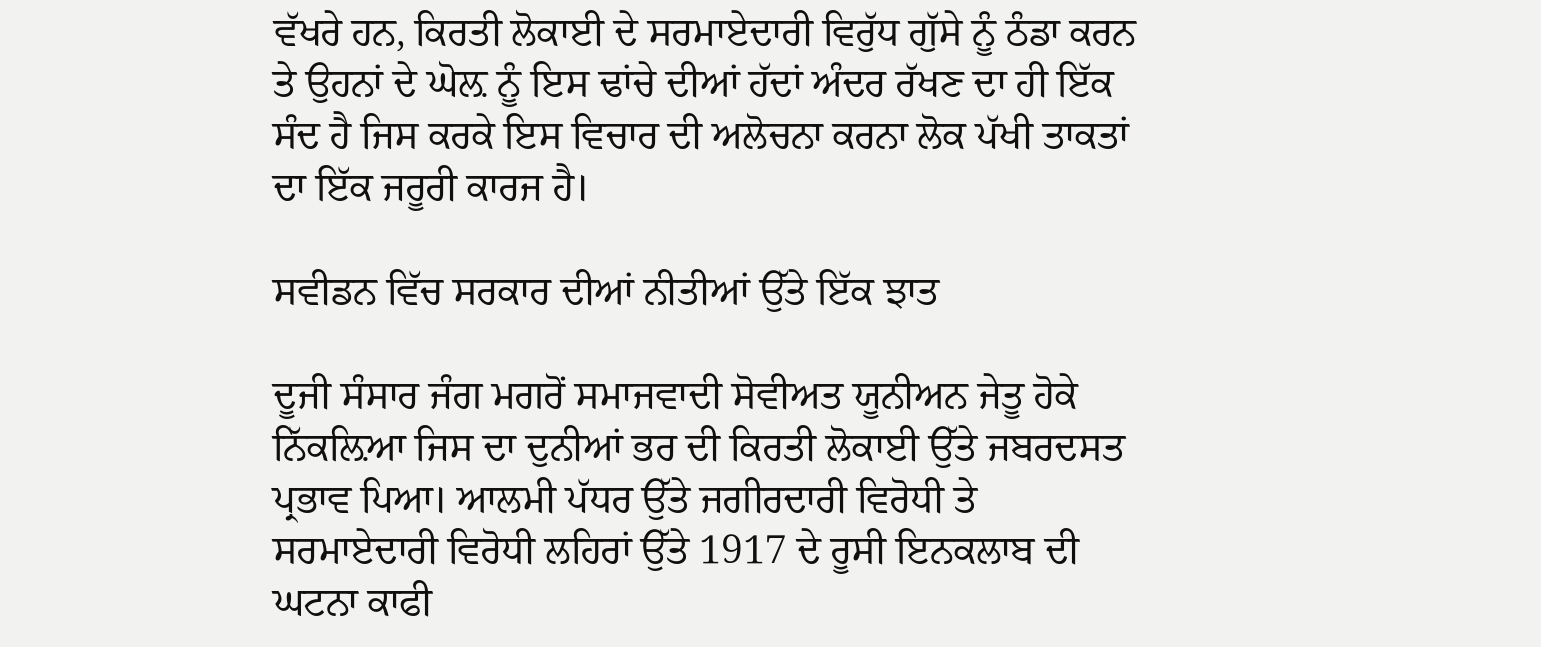ਵੱਖਰੇ ਹਨ, ਕਿਰਤੀ ਲੋਕਾਈ ਦੇ ਸਰਮਾਏਦਾਰੀ ਵਿਰੁੱਧ ਗੁੱਸੇ ਨੂੰ ਠੰਡਾ ਕਰਨ ਤੇ ਉਹਨਾਂ ਦੇ ਘੋਲ਼ ਨੂੰ ਇਸ ਢਾਂਚੇ ਦੀਆਂ ਹੱਦਾਂ ਅੰਦਰ ਰੱਖਣ ਦਾ ਹੀ ਇੱਕ ਸੰਦ ਹੈ ਜਿਸ ਕਰਕੇ ਇਸ ਵਿਚਾਰ ਦੀ ਅਲੋਚਨਾ ਕਰਨਾ ਲੋਕ ਪੱਖੀ ਤਾਕਤਾਂ ਦਾ ਇੱਕ ਜਰੂਰੀ ਕਾਰਜ ਹੈ।

ਸਵੀਡਨ ਵਿੱਚ ਸਰਕਾਰ ਦੀਆਂ ਨੀਤੀਆਂ ਉੱਤੇ ਇੱਕ ਝਾਤ

ਦੂਜੀ ਸੰਸਾਰ ਜੰਗ ਮਗਰੋਂ ਸਮਾਜਵਾਦੀ ਸੋਵੀਅਤ ਯੂਨੀਅਨ ਜੇਤੂ ਹੋਕੇ ਨਿੱਕਲ਼ਿਆ ਜਿਸ ਦਾ ਦੁਨੀਆਂ ਭਰ ਦੀ ਕਿਰਤੀ ਲੋਕਾਈ ਉੱਤੇ ਜਬਰਦਸਤ ਪ੍ਰਭਾਵ ਪਿਆ। ਆਲਮੀ ਪੱਧਰ ਉੱਤੇ ਜਗੀਰਦਾਰੀ ਵਿਰੋਧੀ ਤੇ ਸਰਮਾਏਦਾਰੀ ਵਿਰੋਧੀ ਲਹਿਰਾਂ ਉੱਤੇ 1917 ਦੇ ਰੂਸੀ ਇਨਕਲਾਬ ਦੀ ਘਟਨਾ ਕਾਫੀ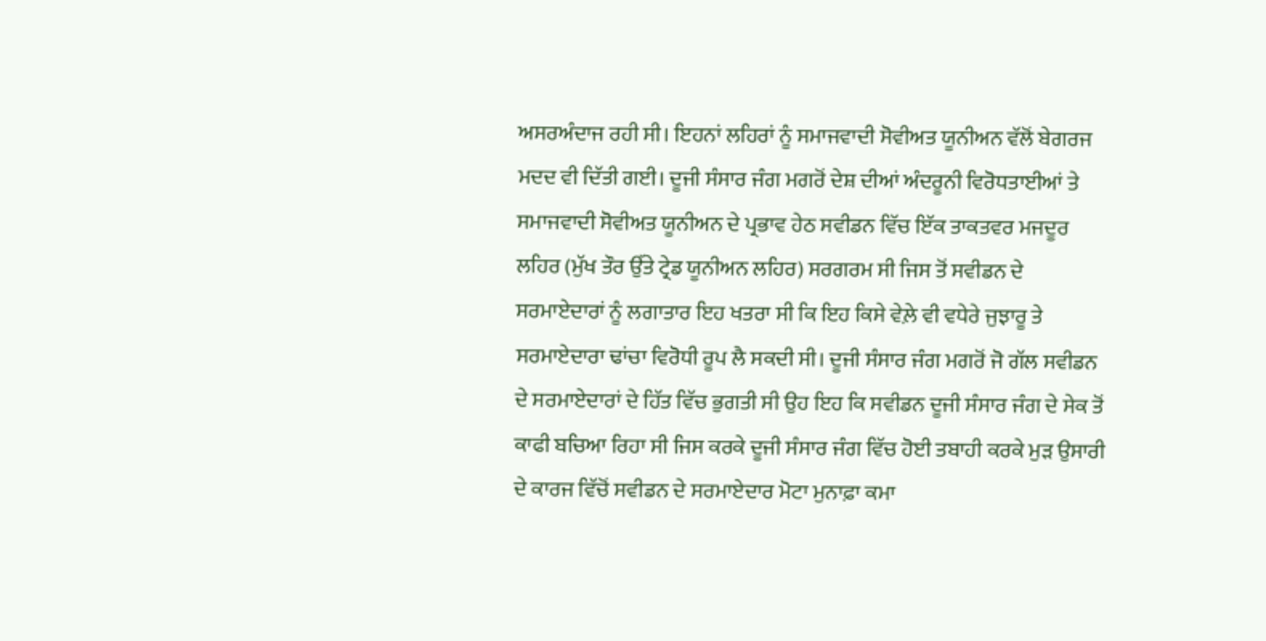ਅਸਰਅੰਦਾਜ ਰਹੀ ਸੀ। ਇਹਨਾਂ ਲਹਿਰਾਂ ਨੂੰ ਸਮਾਜਵਾਦੀ ਸੋਵੀਅਤ ਯੂਨੀਅਨ ਵੱਲੋਂ ਬੇਗਰਜ ਮਦਦ ਵੀ ਦਿੱਤੀ ਗਈ। ਦੂਜੀ ਸੰਸਾਰ ਜੰਗ ਮਗਰੋਂ ਦੇਸ਼ ਦੀਆਂ ਅੰਦਰੂਨੀ ਵਿਰੋਧਤਾਈਆਂ ਤੇ ਸਮਾਜਵਾਦੀ ਸੋਵੀਅਤ ਯੂਨੀਅਨ ਦੇ ਪ੍ਰਭਾਵ ਹੇਠ ਸਵੀਡਨ ਵਿੱਚ ਇੱਕ ਤਾਕਤਵਰ ਮਜਦੂਰ ਲਹਿਰ (ਮੁੱਖ ਤੌਰ ਉੱਤੇ ਟ੍ਰੇਡ ਯੂਨੀਅਨ ਲਹਿਰ) ਸਰਗਰਮ ਸੀ ਜਿਸ ਤੋਂ ਸਵੀਡਨ ਦੇ ਸਰਮਾਏਦਾਰਾਂ ਨੂੰ ਲਗਾਤਾਰ ਇਹ ਖਤਰਾ ਸੀ ਕਿ ਇਹ ਕਿਸੇ ਵੇਲ਼ੇ ਵੀ ਵਧੇਰੇ ਜੁਝਾਰੂ ਤੇ ਸਰਮਾਏਦਾਰਾ ਢਾਂਚਾ ਵਿਰੋਧੀ ਰੂਪ ਲੈ ਸਕਦੀ ਸੀ। ਦੂਜੀ ਸੰਸਾਰ ਜੰਗ ਮਗਰੋਂ ਜੋ ਗੱਲ ਸਵੀਡਨ ਦੇ ਸਰਮਾਏਦਾਰਾਂ ਦੇ ਹਿੱਤ ਵਿੱਚ ਭੁਗਤੀ ਸੀ ਉਹ ਇਹ ਕਿ ਸਵੀਡਨ ਦੂਜੀ ਸੰਸਾਰ ਜੰਗ ਦੇ ਸੇਕ ਤੋਂ ਕਾਫੀ ਬਚਿਆ ਰਿਹਾ ਸੀ ਜਿਸ ਕਰਕੇ ਦੂਜੀ ਸੰਸਾਰ ਜੰਗ ਵਿੱਚ ਹੋਈ ਤਬਾਹੀ ਕਰਕੇ ਮੁੜ ਉਸਾਰੀ ਦੇ ਕਾਰਜ ਵਿੱਚੋਂ ਸਵੀਡਨ ਦੇ ਸਰਮਾਏਦਾਰ ਮੋਟਾ ਮੁਨਾਫ਼ਾ ਕਮਾ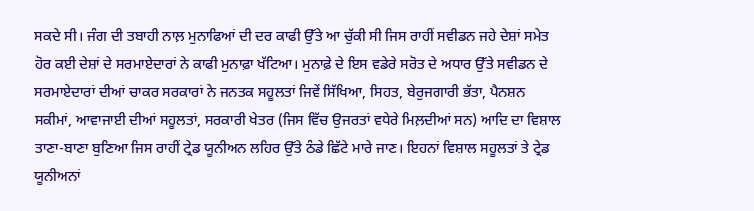ਸਕਦੇ ਸੀ। ਜੰਗ ਦੀ ਤਬਾਹੀ ਨਾਲ਼ ਮੁਨਾਫਿਆਂ ਦੀ ਦਰ ਕਾਫੀ ਉੱਤੇ ਆ ਚੁੱਕੀ ਸੀ ਜਿਸ ਰਾਹੀਂ ਸਵੀਡਨ ਜਹੇ ਦੇਸ਼ਾਂ ਸਮੇਤ ਹੋਰ ਕਈ ਦੇਸ਼ਾਂ ਦੇ ਸਰਮਾਏਦਾਰਾਂ ਨੇ ਕਾਫੀ ਮੁਨਾਫ਼ਾ ਖੱਟਿਆ। ਮੁਨਾਫ਼ੇ ਦੇ ਇਸ ਵਡੇਰੇ ਸਰੋਤ ਦੇ ਅਧਾਰ ਉੱਤੇ ਸਵੀਡਨ ਦੇ ਸਰਮਾਏਦਾਰਾਂ ਦੀਆਂ ਚਾਕਰ ਸਰਕਾਰਾਂ ਨੇ ਜਨਤਕ ਸਹੂਲਤਾਂ ਜਿਵੇਂ ਸਿੱਖਿਆ, ਸਿਹਤ, ਬੇਰੁਜਗਾਰੀ ਭੱਤਾ, ਪੈਨਸ਼ਨ ਸਕੀਮਾਂ, ਆਵਾਜਾਈ ਦੀਆਂ ਸਹੂਲਤਾਂ, ਸਰਕਾਰੀ ਖੇਤਰ (ਜਿਸ ਵਿੱਚ ਉਜਰਤਾਂ ਵਧੇਰੇ ਮਿਲ਼ਦੀਆਂ ਸਨ) ਆਦਿ ਦਾ ਵਿਸ਼ਾਲ ਤਾਣਾ-ਬਾਣਾ ਬੁਣਿਆ ਜਿਸ ਰਾਹੀਂ ਟ੍ਰੇਡ ਯੂਨੀਅਨ ਲਹਿਰ ਉੱਤੇ ਠੰਡੇ ਛਿੱਟੇ ਮਾਰੇ ਜਾਣ। ਇਹਨਾਂ ਵਿਸ਼ਾਲ ਸਹੂਲਤਾਂ ਤੇ ਟ੍ਰੇਡ ਯੂਨੀਅਨਾਂ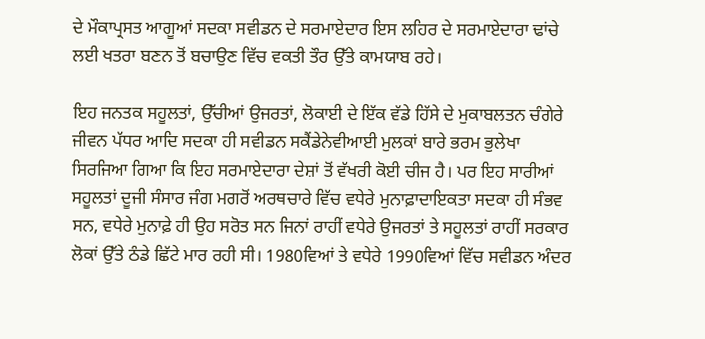ਦੇ ਮੌਕਾਪ੍ਰਸਤ ਆਗੂਆਂ ਸਦਕਾ ਸਵੀਡਨ ਦੇ ਸਰਮਾਏਦਾਰ ਇਸ ਲਹਿਰ ਦੇ ਸਰਮਾਏਦਾਰਾ ਢਾਂਚੇ ਲਈ ਖਤਰਾ ਬਣਨ ਤੋਂ ਬਚਾਉਣ ਵਿੱਚ ਵਕਤੀ ਤੌਰ ਉੱਤੇ ਕਾਮਯਾਬ ਰਹੇ।

ਇਹ ਜਨਤਕ ਸਹੂਲਤਾਂ, ਉੱਚੀਆਂ ਉਜਰਤਾਂ, ਲੋਕਾਈ ਦੇ ਇੱਕ ਵੱਡੇ ਹਿੱਸੇ ਦੇ ਮੁਕਾਬਲਤਨ ਚੰਗੇਰੇ ਜੀਵਨ ਪੱਧਰ ਆਦਿ ਸਦਕਾ ਹੀ ਸਵੀਡਨ ਸਕੈਂਡੇਨੇਵੀਆਈ ਮੁਲਕਾਂ ਬਾਰੇ ਭਰਮ ਭੁਲੇਖਾ ਸਿਰਜਿਆ ਗਿਆ ਕਿ ਇਹ ਸਰਮਾਏਦਾਰਾ ਦੇਸ਼ਾਂ ਤੋਂ ਵੱਖਰੀ ਕੋਈ ਚੀਜ ਹੈ। ਪਰ ਇਹ ਸਾਰੀਆਂ ਸਹੂਲਤਾਂ ਦੂਜੀ ਸੰਸਾਰ ਜੰਗ ਮਗਰੋਂ ਅਰਥਚਾਰੇ ਵਿੱਚ ਵਧੇਰੇ ਮੁਨਾਫ਼ਾਦਾਇਕਤਾ ਸਦਕਾ ਹੀ ਸੰਭਵ ਸਨ, ਵਧੇਰੇ ਮੁਨਾਫ਼ੇ ਹੀ ਉਹ ਸਰੋਤ ਸਨ ਜਿਨਾਂ ਰਾਹੀਂ ਵਧੇਰੇ ਉਜਰਤਾਂ ਤੇ ਸਹੂਲਤਾਂ ਰਾਹੀਂ ਸਰਕਾਰ ਲੋਕਾਂ ਉੱਤੇ ਠੰਡੇ ਛਿੱਟੇ ਮਾਰ ਰਹੀ ਸੀ। 1980ਵਿਆਂ ਤੇ ਵਧੇਰੇ 1990ਵਿਆਂ ਵਿੱਚ ਸਵੀਡਨ ਅੰਦਰ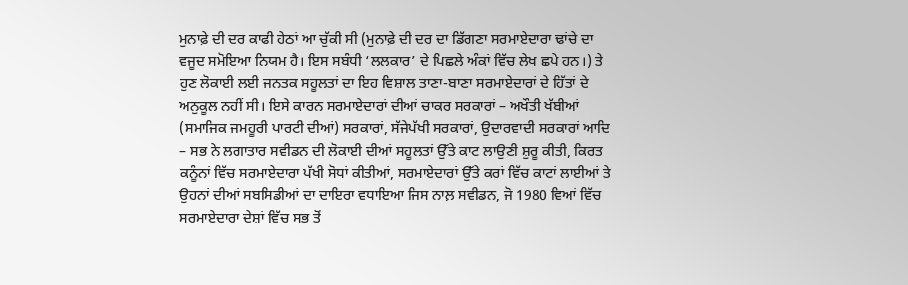ਮੁਨਾਫ਼ੇ ਦੀ ਦਰ ਕਾਫੀ ਹੇਠਾਂ ਆ ਚੁੱਕੀ ਸੀ (ਮੁਨਾਫ਼ੇ ਦੀ ਦਰ ਦਾ ਡਿੱਗਣਾ ਸਰਮਾਏਦਾਰਾ ਢਾਂਚੇ ਦਾ ਵਜੂਦ ਸਮੋਇਆ ਨਿਯਮ ਹੈ। ਇਸ ਸਬੰਧੀ ‘ਲਲਕਾਰ’ ਦੇ ਪਿਛਲੇ ਅੰਕਾਂ ਵਿੱਚ ਲੇਖ ਛਪੇ ਹਨ।) ਤੇ ਹੁਣ ਲੋਕਾਈ ਲਈ ਜਨਤਕ ਸਹੂਲਤਾਂ ਦਾ ਇਹ ਵਿਸ਼ਾਲ ਤਾਣਾ-ਬਾਣਾ ਸਰਮਾਏਦਾਰਾਂ ਦੇ ਹਿੱਤਾਂ ਦੇ ਅਨੁਕੂਲ ਨਹੀਂ ਸੀ। ਇਸੇ ਕਾਰਨ ਸਰਮਾਏਦਾਰਾਂ ਦੀਆਂ ਚਾਕਰ ਸਰਕਾਰਾਂ – ਅਖੌਤੀ ਖੱਬੀਆਂ (ਸਮਾਜਿਕ ਜਮਹੂਰੀ ਪਾਰਟੀ ਦੀਆਂ) ਸਰਕਾਰਾਂ, ਸੱਜੇਪੱਖੀ ਸਰਕਾਰਾਂ, ਉਦਾਰਵਾਦੀ ਸਰਕਾਰਾਂ ਆਦਿ – ਸਭ ਨੇ ਲਗਾਤਾਰ ਸਵੀਡਨ ਦੀ ਲੋਕਾਈ ਦੀਆਂ ਸਹੂਲਤਾਂ ਉੱਤੇ ਕਾਟ ਲਾਉਣੀ ਸ਼ੁਰੂ ਕੀਤੀ, ਕਿਰਤ ਕਨੂੰਨਾਂ ਵਿੱਚ ਸਰਮਾਏਦਾਰਾ ਪੱਖੀ ਸੋਧਾਂ ਕੀਤੀਆਂ, ਸਰਮਾਏਦਾਰਾਂ ਉੱਤੇ ਕਰਾਂ ਵਿੱਚ ਕਾਟਾਂ ਲਾਈਆਂ ਤੇ ਉਹਨਾਂ ਦੀਆਂ ਸਬਸਿਡੀਆਂ ਦਾ ਦਾਇਰਾ ਵਧਾਇਆ ਜਿਸ ਨਾਲ਼ ਸਵੀਡਨ, ਜੋ 1980 ਵਿਆਂ ਵਿੱਚ ਸਰਮਾਏਦਾਰਾ ਦੇਸ਼ਾਂ ਵਿੱਚ ਸਭ ਤੋਂ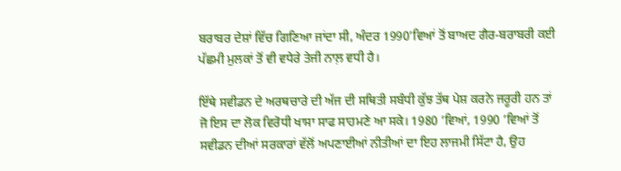ਬਰਾਬਰ ਦੇਸ਼ਾਂ ਵਿੱਚ ਗਿਣਿਆ ਜਾਂਦਾ ਸੀ, ਅੰਦਰ 1990’ਵਿਆਂ ਤੋਂ ਬਾਅਦ ਗੈਰ-ਬਰਾਬਰੀ ਕਈ ਪੱਛਮੀ ਮੁਲਕਾਂ ਤੋਂ ਵੀ ਵਧੇਰੇ ਤੇਜੀ ਨਾਲ਼ ਵਧੀ ਹੈ।

ਇੱਥੇ ਸਵੀਡਨ ਦੇ ਅਰਥਚਾਰੇ ਦੀ ਅੱਜ ਦੀ ਸਥਿਤੀ ਸਬੰਧੀ ਕੁੱਝ ਤੱਥ ਪੇਸ਼ ਕਰਨੇ ਜਰੂਰੀ ਹਨ ਤਾਂ ਜੋ ਇਸ ਦਾ ਲੋਕ ਵਿਰੋਧੀ ਖਾਸਾ ਸਾਫ ਸਾਹਮਣੇ ਆ ਸਕੇ। 1980 ’ਵਿਆਂ, 1990 ’ਵਿਆਂ ਤੋਂ ਸਵੀਡਨ ਦੀਆਂ ਸਰਕਾਰਾਂ ਵੱਲੋਂ ਅਪਣਾਈਆਂ ਨੀਤੀਆਂ ਦਾ ਇਹ ਲਾਜਮੀ ਸਿੱਟਾ ਹੈ, ਉਹ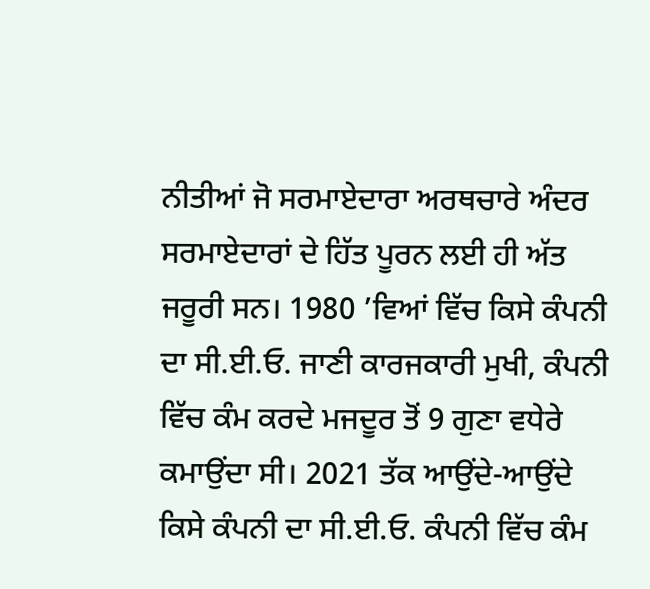ਨੀਤੀਆਂ ਜੋ ਸਰਮਾਏਦਾਰਾ ਅਰਥਚਾਰੇ ਅੰਦਰ ਸਰਮਾਏਦਾਰਾਂ ਦੇ ਹਿੱਤ ਪੂਰਨ ਲਈ ਹੀ ਅੱਤ ਜਰੂਰੀ ਸਨ। 1980 ’ਵਿਆਂ ਵਿੱਚ ਕਿਸੇ ਕੰਪਨੀ ਦਾ ਸੀ.ਈ.ਓ. ਜਾਣੀ ਕਾਰਜਕਾਰੀ ਮੁਖੀ, ਕੰਪਨੀ ਵਿੱਚ ਕੰਮ ਕਰਦੇ ਮਜਦੂਰ ਤੋਂ 9 ਗੁਣਾ ਵਧੇਰੇ ਕਮਾਉਂਦਾ ਸੀ। 2021 ਤੱਕ ਆਉਂਦੇ-ਆਉਂਦੇ ਕਿਸੇ ਕੰਪਨੀ ਦਾ ਸੀ.ਈ.ਓ. ਕੰਪਨੀ ਵਿੱਚ ਕੰਮ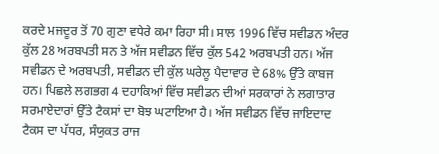ਕਰਦੇ ਮਜਦੂਰ ਤੋਂ 70 ਗੁਣਾ ਵਧੇਰੇ ਕਮਾ ਰਿਹਾ ਸੀ। ਸਾਲ 1996 ਵਿੱਚ ਸਵੀਡਨ ਅੰਦਰ ਕੁੱਲ 28 ਅਰਬਪਤੀ ਸਨ ਤੇ ਅੱਜ ਸਵੀਡਨ ਵਿੱਚ ਕੁੱਲ 542 ਅਰਬਪਤੀ ਹਨ। ਅੱਜ ਸਵੀਡਨ ਦੇ ਅਰਬਪਤੀ, ਸਵੀਡਨ ਦੀ ਕੁੱਲ ਘਰੇਲੂ ਪੈਦਾਵਾਰ ਦੇ 68% ਉੱਤੇ ਕਾਬਜ ਹਨ। ਪਿਛਲੇ ਲਗਭਗ 4 ਦਹਾਕਿਆਂ ਵਿੱਚ ਸਵੀਡਨ ਦੀਆਂ ਸਰਕਾਰਾਂ ਨੇ ਲਗਾਤਾਰ ਸਰਮਾਏਦਾਰਾਂ ਉੱਤੇ ਟੈਕਸਾਂ ਦਾ ਬੋਝ ਘਟਾਇਆ ਹੈ। ਅੱਜ ਸਵੀਡਨ ਵਿੱਚ ਜਾਇਦਾਦ ਟੈਕਸ ਦਾ ਪੱਧਰ, ਸੰਯੁਕਤ ਰਾਜ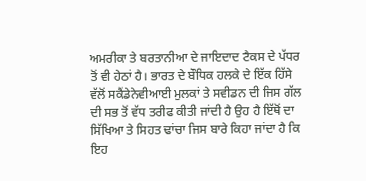ਅਮਰੀਕਾ ਤੇ ਬਰਤਾਨੀਆ ਦੇ ਜਾਇਦਾਦ ਟੈਕਸ ਦੇ ਪੱਧਰ ਤੋਂ ਵੀ ਹੇਠਾਂ ਹੈ। ਭਾਰਤ ਦੇ ਬੌਧਿਕ ਹਲਕੇ ਦੇ ਇੱਕ ਹਿੱਸੇ ਵੱਲੋਂ ਸਕੈਂਡੇਨੇਵੀਆਈ ਮੁਲਕਾਂ ਤੇ ਸਵੀਡਨ ਦੀ ਜਿਸ ਗੱਲ ਦੀ ਸਭ ਤੋਂ ਵੱਧ ਤਰੀਫ ਕੀਤੀ ਜਾਂਦੀ ਹੈ ਉਹ ਹੈ ਇੱਥੋਂ ਦਾ ਸਿੱਖਿਆ ਤੇ ਸਿਹਤ ਢਾਂਚਾ ਜਿਸ ਬਾਰੇ ਕਿਹਾ ਜਾਂਦਾ ਹੈ ਕਿ ਇਹ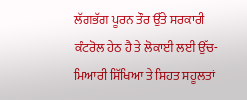ਲੱਗਭੱਗ ਪੂਰਨ ਤੌਰ ਉੱਤੇ ਸਰਕਾਰੀ ਕੰਟਰੋਲ ਹੇਠ ਹੈ ਤੇ ਲੋਕਾਈ ਲਈ ਉੱਚ-ਮਿਆਰੀ ਸਿੱਖਿਆ ਤੇ ਸਿਹਤ ਸਹੂਲਤਾਂ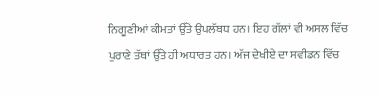ਨਿਗੂਣੀਆਂ ਕੀਮਤਾਂ ਉੱਤੇ ਉਪਲੱਬਧ ਹਨ। ਇਹ ਗੱਲਾਂ ਵੀ ਅਸਲ ਵਿੱਚ ਪੁਰਾਣੇ ਤੱਥਾਂ ਉੱਤੇ ਹੀ ਅਧਾਰਤ ਹਨ। ਅੱਜ ਦੇਖੀਏ ਦਾ ਸਵੀਡਨ ਵਿੱਚ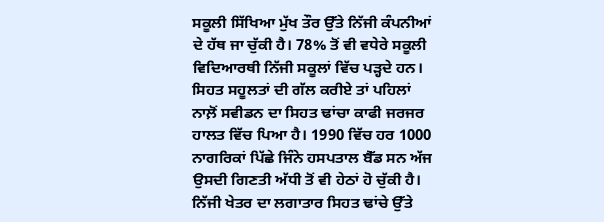ਸਕੂਲੀ ਸਿੱਖਿਆ ਮੁੱਖ ਤੌਰ ਉੱਤੇ ਨਿੱਜੀ ਕੰਪਨੀਆਂ ਦੇ ਹੱਥ ਜਾ ਚੁੱਕੀ ਹੈ। 78% ਤੋਂ ਵੀ ਵਧੇਰੇ ਸਕੂਲੀ ਵਿਦਿਆਰਥੀ ਨਿੱਜੀ ਸਕੂਲਾਂ ਵਿੱਚ ਪੜ੍ਹਦੇ ਹਨ। ਸਿਹਤ ਸਹੂਲਤਾਂ ਦੀ ਗੱਲ ਕਰੀਏ ਤਾਂ ਪਹਿਲਾਂ ਨਾਲ਼ੋਂ ਸਵੀਡਨ ਦਾ ਸਿਹਤ ਢਾਂਚਾ ਕਾਫੀ ਜਰਜਰ ਹਾਲਤ ਵਿੱਚ ਪਿਆ ਹੈ। 1990 ਵਿੱਚ ਹਰ 1000 ਨਾਗਰਿਕਾਂ ਪਿੱਛੇ ਜਿੰਨੇ ਹਸਪਤਾਲ ਬੈੱਡ ਸਨ ਅੱਜ ਉਸਦੀ ਗਿਣਤੀ ਅੱਧੀ ਤੋਂ ਵੀ ਹੇਠਾਂ ਹੋ ਚੁੱਕੀ ਹੈ। ਨਿੱਜੀ ਖੇਤਰ ਦਾ ਲਗਾਤਾਰ ਸਿਹਤ ਢਾਂਚੇ ਉੱਤੇ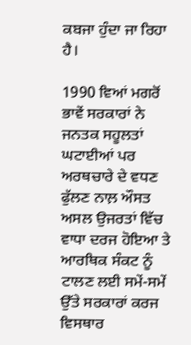ਕਬਜਾ ਹੁੰਦਾ ਜਾ ਰਿਹਾ ਹੈ।

1990 ਵਿਆਂ ਮਗਰੋਂ ਭਾਵੇਂ ਸਰਕਾਰਾਂ ਨੇ ਜਨਤਕ ਸਹੂਲਤਾਂ ਘਟਾਈਆਂ ਪਰ ਅਰਥਚਾਰੇ ਦੇ ਵਧਣ ਫੁੱਲਣ ਨਾਲ਼ ਔਸਤ ਅਸਲ ਉਜਰਤਾਂ ਵਿੱਚ ਵਾਧਾ ਦਰਜ ਹੋਇਆ ਤੇ ਆਰਥਿਕ ਸੰਕਟ ਨੂੰ ਟਾਲਣ ਲਈ ਸਮੇਂ-ਸਮੇਂ ਉੱਤੇ ਸਰਕਾਰਾਂ ਕਰਜ ਵਿਸਥਾਰ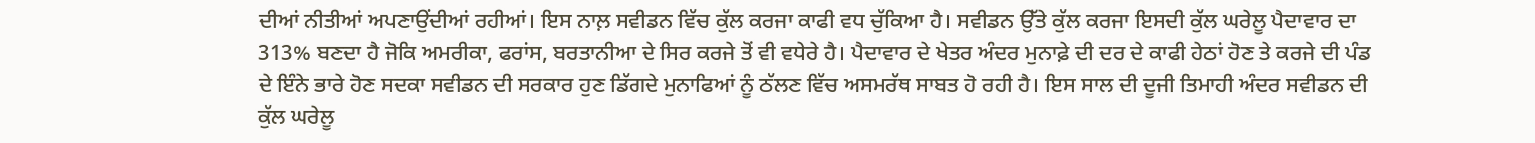ਦੀਆਂ ਨੀਤੀਆਂ ਅਪਣਾਉਂਦੀਆਂ ਰਹੀਆਂ। ਇਸ ਨਾਲ਼ ਸਵੀਡਨ ਵਿੱਚ ਕੁੱਲ ਕਰਜਾ ਕਾਫੀ ਵਧ ਚੁੱਕਿਆ ਹੈ। ਸਵੀਡਨ ਉੱਤੇ ਕੁੱਲ ਕਰਜਾ ਇਸਦੀ ਕੁੱਲ ਘਰੇਲੂ ਪੈਦਾਵਾਰ ਦਾ 313% ਬਣਦਾ ਹੈ ਜੋਕਿ ਅਮਰੀਕਾ, ਫਰਾਂਸ, ਬਰਤਾਨੀਆ ਦੇ ਸਿਰ ਕਰਜੇ ਤੋਂ ਵੀ ਵਧੇਰੇ ਹੈ। ਪੈਦਾਵਾਰ ਦੇ ਖੇਤਰ ਅੰਦਰ ਮੁਨਾਫ਼ੇ ਦੀ ਦਰ ਦੇ ਕਾਫੀ ਹੇਠਾਂ ਹੋਣ ਤੇ ਕਰਜੇ ਦੀ ਪੰਡ ਦੇ ਇੰਨੇ ਭਾਰੇ ਹੋਣ ਸਦਕਾ ਸਵੀਡਨ ਦੀ ਸਰਕਾਰ ਹੁਣ ਡਿੱਗਦੇ ਮੁਨਾਫਿਆਂ ਨੂੰ ਠੱਲਣ ਵਿੱਚ ਅਸਮਰੱਥ ਸਾਬਤ ਹੋ ਰਹੀ ਹੈ। ਇਸ ਸਾਲ ਦੀ ਦੂਜੀ ਤਿਮਾਹੀ ਅੰਦਰ ਸਵੀਡਨ ਦੀ ਕੁੱਲ ਘਰੇਲੂ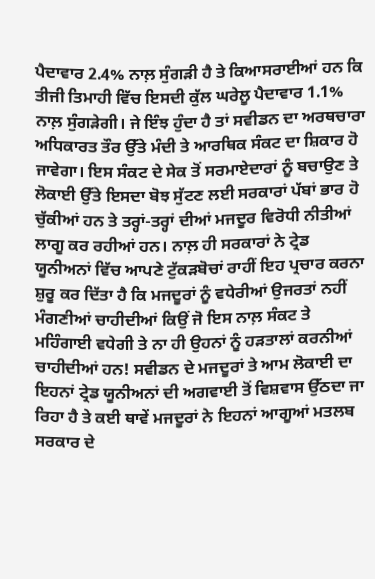ਪੈਦਾਵਾਰ 2.4% ਨਾਲ਼ ਸੁੰਗੜੀ ਹੈ ਤੇ ਕਿਆਸਰਾਈਆਂ ਹਨ ਕਿ ਤੀਜੀ ਤਿਮਾਹੀ ਵਿੱਚ ਇਸਦੀ ਕੁੱਲ ਘਰੇਲੂ ਪੈਦਾਵਾਰ 1.1% ਨਾਲ਼ ਸੁੰਗੜੇਗੀ। ਜੇ ਇੰਝ ਹੁੰਦਾ ਹੈ ਤਾਂ ਸਵੀਡਨ ਦਾ ਅਰਥਚਾਰਾ ਅਧਿਕਾਰਤ ਤੌਰ ਉੱਤੇ ਮੰਦੀ ਤੇ ਆਰਥਿਕ ਸੰਕਟ ਦਾ ਸ਼ਿਕਾਰ ਹੋ ਜਾਵੇਗਾ। ਇਸ ਸੰਕਟ ਦੇ ਸੇਕ ਤੋਂ ਸਰਮਾਏਦਾਰਾਂ ਨੂੰ ਬਚਾਉਣ ਤੇ ਲੋਕਾਈ ਉੱਤੇ ਇਸਦਾ ਬੋਝ ਸੁੱਟਣ ਲਈ ਸਰਕਾਰਾਂ ਪੱਬਾਂ ਭਾਰ ਹੋ ਚੁੱਕੀਆਂ ਹਨ ਤੇ ਤਰ੍ਹਾਂ-ਤਰ੍ਹਾਂ ਦੀਆਂ ਮਜਦੂਰ ਵਿਰੋਧੀ ਨੀਤੀਆਂ ਲਾਗੂ ਕਰ ਰਹੀਆਂ ਹਨ। ਨਾਲ਼ ਹੀ ਸਰਕਾਰਾਂ ਨੇ ਟ੍ਰੇਡ ਯੂਨੀਅਨਾਂ ਵਿੱਚ ਆਪਣੇ ਟੁੱਕੜਬੋਚਾਂ ਰਾਹੀਂ ਇਹ ਪ੍ਰਚਾਰ ਕਰਨਾ ਸ਼ੁਰੂ ਕਰ ਦਿੱਤਾ ਹੈ ਕਿ ਮਜਦੂਰਾਂ ਨੂੰ ਵਧੇਰੀਆਂ ਉਜਰਤਾਂ ਨਹੀਂ ਮੰਗਣੀਆਂ ਚਾਹੀਦੀਆਂ ਕਿਉਂ ਜੋ ਇਸ ਨਾਲ਼ ਸੰਕਟ ਤੇ ਮਹਿੰਗਾਈ ਵਧੇਗੀ ਤੇ ਨਾ ਹੀ ਉਹਨਾਂ ਨੂੰ ਹੜਤਾਲਾਂ ਕਰਨੀਆਂ ਚਾਹੀਦੀਆਂ ਹਨ! ਸਵੀਡਨ ਦੇ ਮਜਦੂਰਾਂ ਤੇ ਆਮ ਲੋਕਾਈ ਦਾ ਇਹਨਾਂ ਟ੍ਰੇਡ ਯੂਨੀਅਨਾਂ ਦੀ ਅਗਵਾਈ ਤੋਂ ਵਿਸ਼ਵਾਸ ਉੱਠਦਾ ਜਾ ਰਿਹਾ ਹੈ ਤੇ ਕਈ ਥਾਵੇਂ ਮਜਦੂਰਾਂ ਨੇ ਇਹਨਾਂ ਆਗੂਆਂ ਮਤਲਬ ਸਰਕਾਰ ਦੇ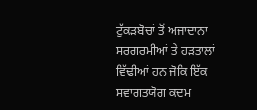ਟੁੱਕੜਬੋਚਾਂ ਤੋਂ ਅਜਾਦਾਨਾ ਸਰਗਰਮੀਆਂ ਤੇ ਹੜਤਾਲਾਂ ਵਿੱਢੀਆਂ ਹਨ ਜੋਕਿ ਇੱਕ ਸਵਾਗਤਯੋਗ ਕਦਮ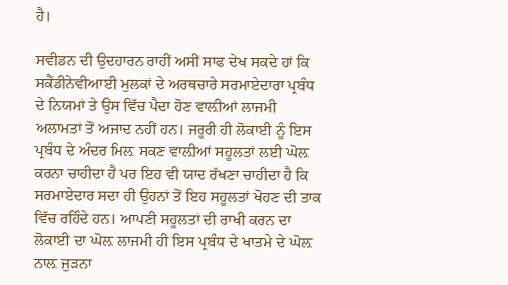ਹੈ।

ਸਵੀਡਨ ਦੀ ਉਦਹਾਰਨ ਰਾਹੀਂ ਅਸੀਂ ਸਾਫ ਦੇਖ ਸਕਦੇ ਹਾਂ ਕਿ ਸਕੈਂਡੀਨੇਵੀਆਈ ਮੁਲਕਾਂ ਦੇ ਅਰਥਚਾਰੇ ਸਰਮਾਏਦਾਰਾ ਪ੍ਰਬੰਧ ਦੇ ਨਿਯਮਾਂ ਤੇ ਉਸ ਵਿੱਚ ਪੈਦਾ ਹੋਣ ਵਾਲ਼ੀਆਂ ਲਾਜਮੀ ਅਲਾਮਤਾਂ ਤੋਂ ਅਜਾਦ ਨਹੀਂ ਹਨ। ਜਰੂਰੀ ਹੀ ਲੋਕਾਈ ਨੂੰ ਇਸ ਪ੍ਰਬੰਧ ਦੇ ਅੰਦਰ ਮਿਲ਼ ਸਕਣ ਵਾਲ਼ੀਆਂ ਸਹੂਲਤਾਂ ਲਈ ਘੋਲ਼ ਕਰਨਾ ਚਾਹੀਦਾ ਹੈ ਪਰ ਇਹ ਵੀ ਯਾਦ ਰੱਖਣਾ ਚਾਹੀਦਾ ਹੈ ਕਿ ਸਰਮਾਏਦਾਰ ਸਦਾ ਹੀ ਉਹਨਾਂ ਤੋਂ ਇਹ ਸਹੂਲਤਾਂ ਖੋਹਣ ਦੀ ਤਾਕ ਵਿੱਚ ਰਹਿੰਦੇ ਹਨ। ਆਪਣੀ ਸਹੂਲਤਾਂ ਦੀ ਰਾਖੀ ਕਰਨ ਦਾ ਲੋਕਾਈ ਦਾ ਘੋਲ਼ ਲਾਜਮੀ ਹੀ ਇਸ ਪ੍ਰਬੰਧ ਦੇ ਖਾਤਮੇ ਦੇ ਘੋਲ਼ ਨਾਲ਼ ਜੁੜਨਾ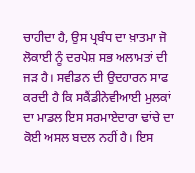ਚਾਹੀਦਾ ਹੈ, ਉਸ ਪ੍ਰਬੰਧ ਦਾ ਖ਼ਾਤਮਾ ਜੋ ਲੋਕਾਈ ਨੂੰ ਦਰਪੇਸ਼ ਸਭ ਅਲਾਮਤਾਂ ਦੀ ਜੜ ਹੈ। ਸਵੀਡਨ ਦੀ ਉਦਹਾਰਨ ਸਾਫ ਕਰਦੀ ਹੈ ਕਿ ਸਕੈਂਡੀਨੇਵੀਆਈ ਮੁਲਕਾਂ ਦਾ ਮਾਡਲ ਇਸ ਸਰਮਾਏਦਾਰਾ ਢਾਂਚੇ ਦਾ ਕੋਈ ਅਸਲ ਬਦਲ ਨਹੀਂ ਹੈ। ਇਸ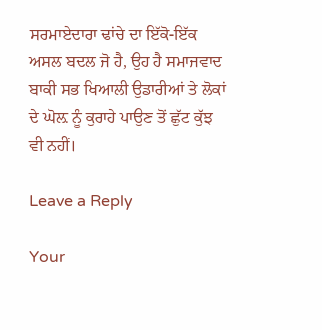ਸਰਮਾਏਦਾਰਾ ਢਾਂਚੇ ਦਾ ਇੱਕੋ-ਇੱਕ ਅਸਲ ਬਦਲ ਜੋ ਹੈ, ਉਹ ਹੈ ਸਮਾਜਵਾਦ ਬਾਕੀ ਸਭ ਖਿਆਲੀ ਉਡਾਰੀਆਂ ਤੇ ਲੋਕਾਂ ਦੇ ਘੋਲ਼ ਨੂੰ ਕੁਰਾਹੇ ਪਾਉਣ ਤੋਂ ਛੁੱਟ ਕੁੱਝ ਵੀ ਨਹੀਂ।

Leave a Reply

Your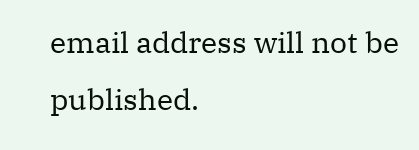email address will not be published.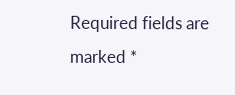Required fields are marked *